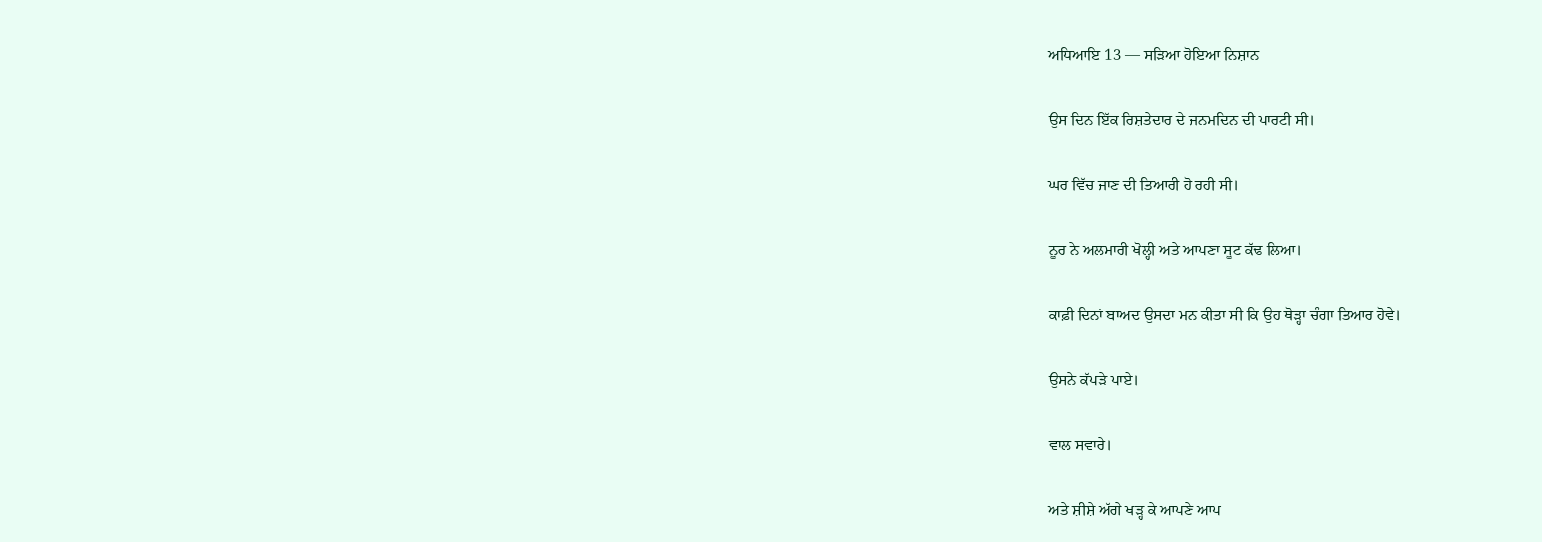ਅਧਿਆਇ 13 — ਸੜਿਆ ਹੋਇਆ ਨਿਸ਼ਾਨ

ਉਸ ਦਿਨ ਇੱਕ ਰਿਸ਼ਤੇਦਾਰ ਦੇ ਜਨਮਦਿਨ ਦੀ ਪਾਰਟੀ ਸੀ।

ਘਰ ਵਿੱਚ ਜਾਣ ਦੀ ਤਿਆਰੀ ਹੋ ਰਹੀ ਸੀ।

ਨੂਰ ਨੇ ਅਲਮਾਰੀ ਖੋਲ੍ਹੀ ਅਤੇ ਆਪਣਾ ਸੂਟ ਕੱਢ ਲਿਆ।

ਕਾਫ਼ੀ ਦਿਨਾਂ ਬਾਅਦ ਉਸਦਾ ਮਨ ਕੀਤਾ ਸੀ ਕਿ ਉਹ ਥੋੜ੍ਹਾ ਚੰਗਾ ਤਿਆਰ ਹੋਵੇ।

ਉਸਨੇ ਕੱਪੜੇ ਪਾਏ।

ਵਾਲ ਸਵਾਰੇ।

ਅਤੇ ਸ਼ੀਸ਼ੇ ਅੱਗੇ ਖੜ੍ਹ ਕੇ ਆਪਣੇ ਆਪ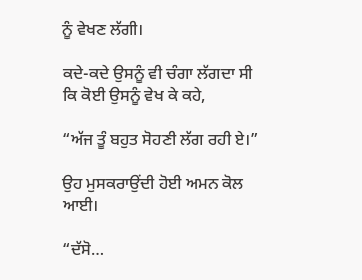ਨੂੰ ਵੇਖਣ ਲੱਗੀ।

ਕਦੇ-ਕਦੇ ਉਸਨੂੰ ਵੀ ਚੰਗਾ ਲੱਗਦਾ ਸੀ ਕਿ ਕੋਈ ਉਸਨੂੰ ਵੇਖ ਕੇ ਕਹੇ,

“ਅੱਜ ਤੂੰ ਬਹੁਤ ਸੋਹਣੀ ਲੱਗ ਰਹੀ ਏ।”

ਉਹ ਮੁਸਕਰਾਉਂਦੀ ਹੋਈ ਅਮਨ ਕੋਲ ਆਈ।

“ਦੱਸੋ…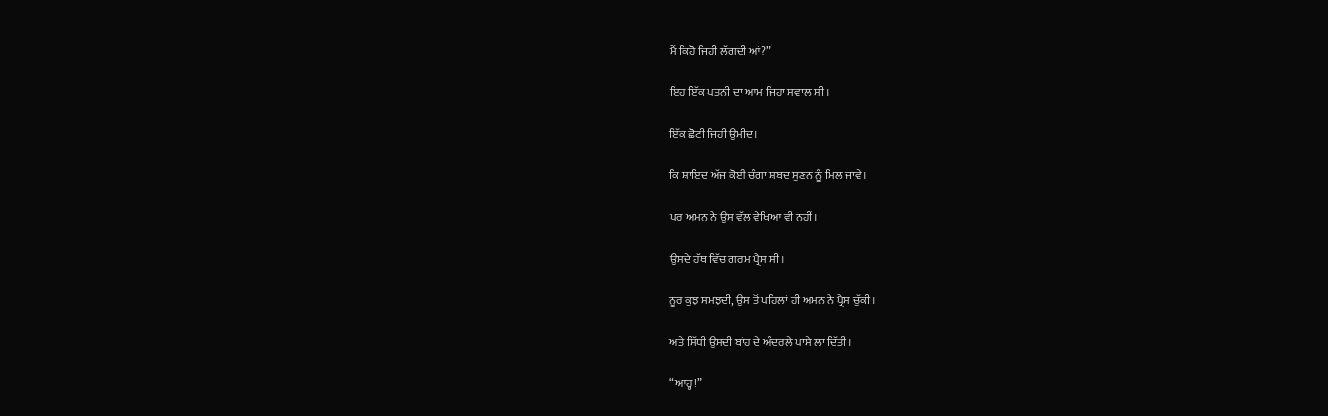ਮੈਂ ਕਿਹੋ ਜਿਹੀ ਲੱਗਦੀ ਆਂ?”

ਇਹ ਇੱਕ ਪਤਨੀ ਦਾ ਆਮ ਜਿਹਾ ਸਵਾਲ ਸੀ।

ਇੱਕ ਛੋਟੀ ਜਿਹੀ ਉਮੀਦ।

ਕਿ ਸ਼ਾਇਦ ਅੱਜ ਕੋਈ ਚੰਗਾ ਸ਼ਬਦ ਸੁਣਨ ਨੂੰ ਮਿਲ ਜਾਵੇ।

ਪਰ ਅਮਨ ਨੇ ਉਸ ਵੱਲ ਵੇਖਿਆ ਵੀ ਨਹੀਂ।

ਉਸਦੇ ਹੱਥ ਵਿੱਚ ਗਰਮ ਪ੍ਰੈਸ ਸੀ।

ਨੂਰ ਕੁਝ ਸਮਝਦੀ, ਉਸ ਤੋਂ ਪਹਿਲਾਂ ਹੀ ਅਮਨ ਨੇ ਪ੍ਰੈਸ ਚੁੱਕੀ।

ਅਤੇ ਸਿੱਧੀ ਉਸਦੀ ਬਾਂਹ ਦੇ ਅੰਦਰਲੇ ਪਾਸੇ ਲਾ ਦਿੱਤੀ।

“ਆਹ੍ਹ!”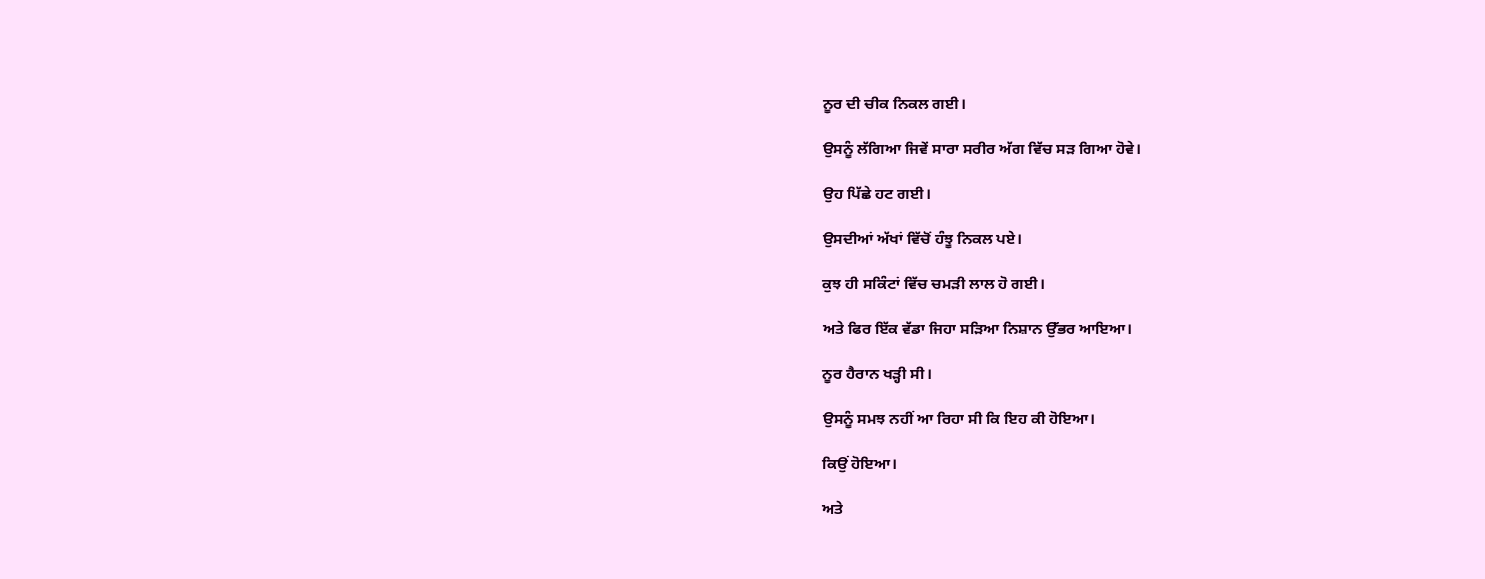ਨੂਰ ਦੀ ਚੀਕ ਨਿਕਲ ਗਈ।

ਉਸਨੂੰ ਲੱਗਿਆ ਜਿਵੇਂ ਸਾਰਾ ਸਰੀਰ ਅੱਗ ਵਿੱਚ ਸੜ ਗਿਆ ਹੋਵੇ।

ਉਹ ਪਿੱਛੇ ਹਟ ਗਈ।

ਉਸਦੀਆਂ ਅੱਖਾਂ ਵਿੱਚੋਂ ਹੰਝੂ ਨਿਕਲ ਪਏ।

ਕੁਝ ਹੀ ਸਕਿੰਟਾਂ ਵਿੱਚ ਚਮੜੀ ਲਾਲ ਹੋ ਗਈ।

ਅਤੇ ਫਿਰ ਇੱਕ ਵੱਡਾ ਜਿਹਾ ਸੜਿਆ ਨਿਸ਼ਾਨ ਉੱਭਰ ਆਇਆ।

ਨੂਰ ਹੈਰਾਨ ਖੜ੍ਹੀ ਸੀ।

ਉਸਨੂੰ ਸਮਝ ਨਹੀਂ ਆ ਰਿਹਾ ਸੀ ਕਿ ਇਹ ਕੀ ਹੋਇਆ।

ਕਿਉਂ ਹੋਇਆ।

ਅਤੇ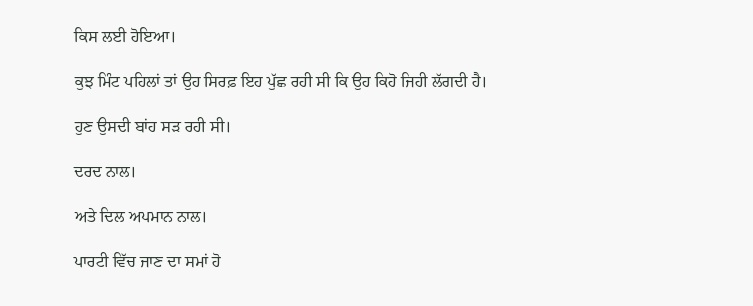ਕਿਸ ਲਈ ਹੋਇਆ।

ਕੁਝ ਮਿੰਟ ਪਹਿਲਾਂ ਤਾਂ ਉਹ ਸਿਰਫ਼ ਇਹ ਪੁੱਛ ਰਹੀ ਸੀ ਕਿ ਉਹ ਕਿਹੋ ਜਿਹੀ ਲੱਗਦੀ ਹੈ।

ਹੁਣ ਉਸਦੀ ਬਾਂਹ ਸੜ ਰਹੀ ਸੀ।

ਦਰਦ ਨਾਲ।

ਅਤੇ ਦਿਲ ਅਪਮਾਨ ਨਾਲ।

ਪਾਰਟੀ ਵਿੱਚ ਜਾਣ ਦਾ ਸਮਾਂ ਹੋ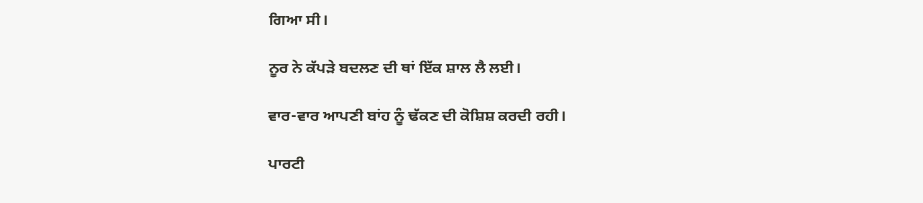ਗਿਆ ਸੀ।

ਨੂਰ ਨੇ ਕੱਪੜੇ ਬਦਲਣ ਦੀ ਥਾਂ ਇੱਕ ਸ਼ਾਲ ਲੈ ਲਈ।

ਵਾਰ-ਵਾਰ ਆਪਣੀ ਬਾਂਹ ਨੂੰ ਢੱਕਣ ਦੀ ਕੋਸ਼ਿਸ਼ ਕਰਦੀ ਰਹੀ।

ਪਾਰਟੀ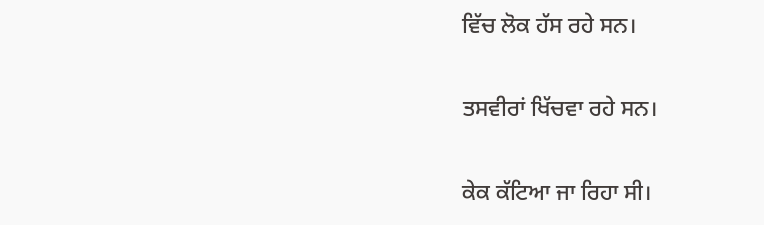ਵਿੱਚ ਲੋਕ ਹੱਸ ਰਹੇ ਸਨ।

ਤਸਵੀਰਾਂ ਖਿੱਚਵਾ ਰਹੇ ਸਨ।

ਕੇਕ ਕੱਟਿਆ ਜਾ ਰਿਹਾ ਸੀ।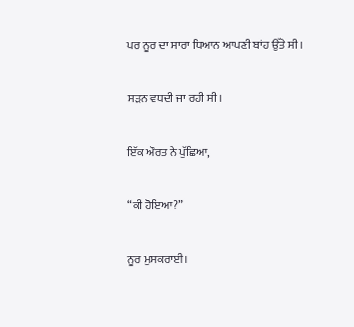ਪਰ ਨੂਰ ਦਾ ਸਾਰਾ ਧਿਆਨ ਆਪਣੀ ਬਾਂਹ ਉੱਤੇ ਸੀ।

ਸੜਨ ਵਧਦੀ ਜਾ ਰਹੀ ਸੀ।

ਇੱਕ ਔਰਤ ਨੇ ਪੁੱਛਿਆ,

“ਕੀ ਹੋਇਆ?”

ਨੂਰ ਮੁਸਕਰਾਈ।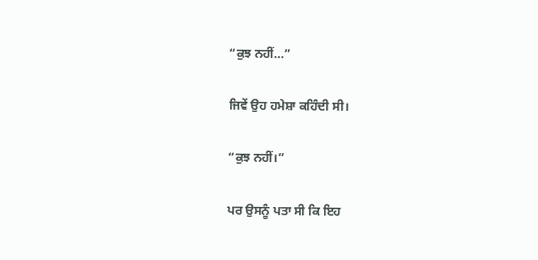“ਕੁਝ ਨਹੀਂ…”

ਜਿਵੇਂ ਉਹ ਹਮੇਸ਼ਾ ਕਹਿੰਦੀ ਸੀ।

“ਕੁਝ ਨਹੀਂ।”

ਪਰ ਉਸਨੂੰ ਪਤਾ ਸੀ ਕਿ ਇਹ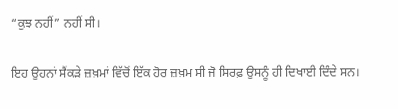“ਕੁਝ ਨਹੀਂ” ਨਹੀਂ ਸੀ।

ਇਹ ਉਹਨਾਂ ਸੈਂਕੜੇ ਜ਼ਖ਼ਮਾਂ ਵਿੱਚੋਂ ਇੱਕ ਹੋਰ ਜ਼ਖ਼ਮ ਸੀ ਜੋ ਸਿਰਫ਼ ਉਸਨੂੰ ਹੀ ਦਿਖਾਈ ਦਿੰਦੇ ਸਨ।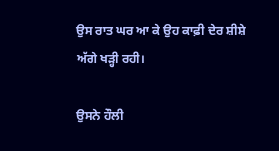ਉਸ ਰਾਤ ਘਰ ਆ ਕੇ ਉਹ ਕਾਫ਼ੀ ਦੇਰ ਸ਼ੀਸ਼ੇ ਅੱਗੇ ਖੜ੍ਹੀ ਰਹੀ।

ਉਸਨੇ ਹੌਲੀ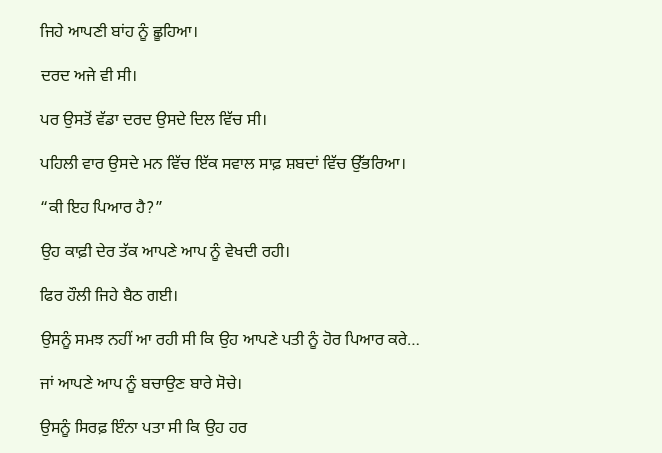ਜਿਹੇ ਆਪਣੀ ਬਾਂਹ ਨੂੰ ਛੂਹਿਆ।

ਦਰਦ ਅਜੇ ਵੀ ਸੀ।

ਪਰ ਉਸਤੋਂ ਵੱਡਾ ਦਰਦ ਉਸਦੇ ਦਿਲ ਵਿੱਚ ਸੀ।

ਪਹਿਲੀ ਵਾਰ ਉਸਦੇ ਮਨ ਵਿੱਚ ਇੱਕ ਸਵਾਲ ਸਾਫ਼ ਸ਼ਬਦਾਂ ਵਿੱਚ ਉੱਭਰਿਆ।

“ਕੀ ਇਹ ਪਿਆਰ ਹੈ?”

ਉਹ ਕਾਫ਼ੀ ਦੇਰ ਤੱਕ ਆਪਣੇ ਆਪ ਨੂੰ ਵੇਖਦੀ ਰਹੀ।

ਫਿਰ ਹੌਲੀ ਜਿਹੇ ਬੈਠ ਗਈ।

ਉਸਨੂੰ ਸਮਝ ਨਹੀਂ ਆ ਰਹੀ ਸੀ ਕਿ ਉਹ ਆਪਣੇ ਪਤੀ ਨੂੰ ਹੋਰ ਪਿਆਰ ਕਰੇ…

ਜਾਂ ਆਪਣੇ ਆਪ ਨੂੰ ਬਚਾਉਣ ਬਾਰੇ ਸੋਚੇ।

ਉਸਨੂੰ ਸਿਰਫ਼ ਇੰਨਾ ਪਤਾ ਸੀ ਕਿ ਉਹ ਹਰ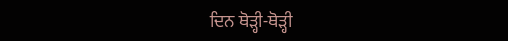ਦਿਨ ਥੋੜ੍ਹੀ-ਥੋੜ੍ਹੀ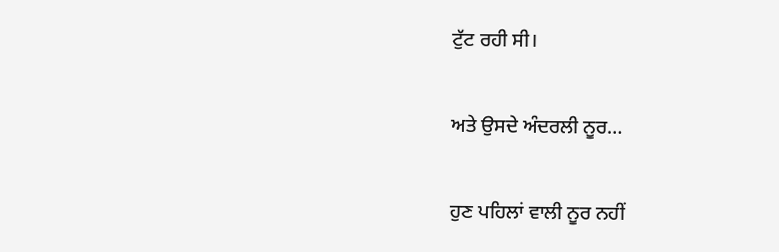ਟੁੱਟ ਰਹੀ ਸੀ।

ਅਤੇ ਉਸਦੇ ਅੰਦਰਲੀ ਨੂਰ…

ਹੁਣ ਪਹਿਲਾਂ ਵਾਲੀ ਨੂਰ ਨਹੀਂ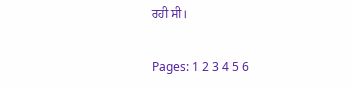ਰਹੀ ਸੀ।

Pages: 1 2 3 4 5 6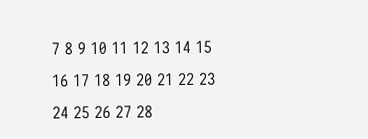7 8 9 10 11 12 13 14 15 16 17 18 19 20 21 22 23 24 25 26 27 28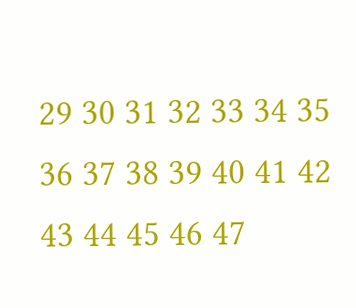29 30 31 32 33 34 35 36 37 38 39 40 41 42 43 44 45 46 47